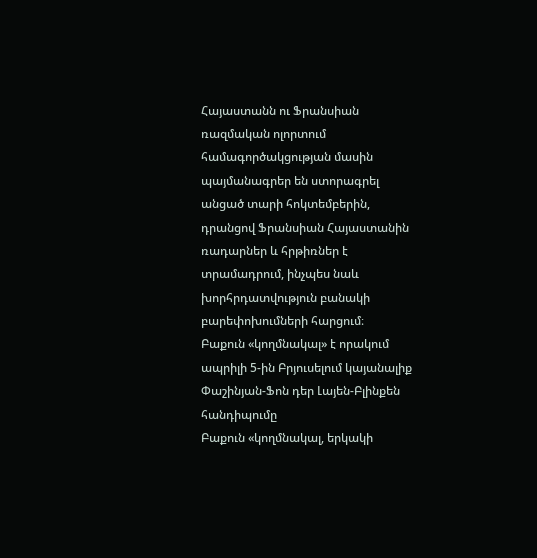Հայաստանն ու Ֆրանսիան ռազմական ոլորտում համագործակցության մասին պայմանագրեր են ստորագրել անցած տարի հոկտեմբերին, դրանցով Ֆրանսիան Հայաստանին ռադարներ և հրթիռներ է տրամադրում, ինչպես նաև խորհրդատվություն բանակի բարեփոխումների հարցում։
Բաքուն «կողմնակալ» է որակում ապրիլի 5‑ին Բրյուսելում կայանալիք Փաշինյան-Ֆոն դեր Լայեն-Բլինքեն հանդիպումը
Բաքուն «կողմնակալ, երկակի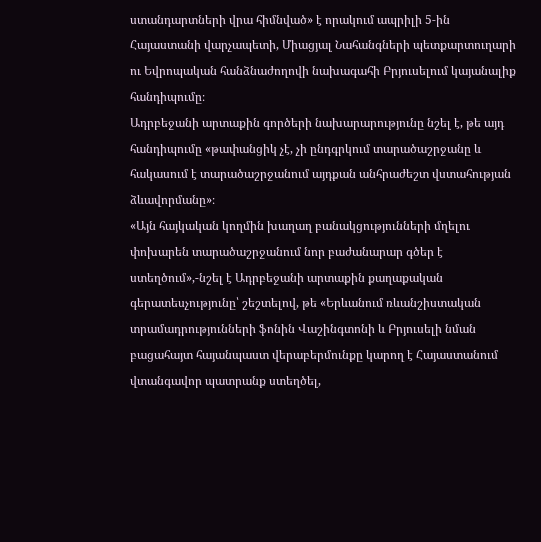ստանդարտների վրա հիմնված» է որակում ապրիլի 5‑ին Հայաստանի վարչապետի, Միացյալ Նահանգների պետքարտուղարի ու Եվրոպական հանձնաժողովի նախագահի Բրյուսելում կայանալիք հանդիպումը։
Ադրբեջանի արտաքին գործերի նախարարությունը նշել է, թե այդ հանդիպումը «թափանցիկ չէ, չի ընդգրկում տարածաշրջանը և հակասում է տարածաշրջանում այդքան անհրաժեշտ վստահության ձևավորմանը»։
«Այն հայկական կողմին խաղաղ բանակցությունների մղելու փոխարեն տարածաշրջանում նոր բաժանարար գծեր է ստեղծում»,-նշել է Ադրբեջանի արտաքին քաղաքական գերատեսչությունը՝ շեշտելով, թե «Երևանում ռևանշիստական տրամադրությունների ֆոնին Վաշինգտոնի և Բրյուսելի նման բացահայտ հայանպաստ վերաբերմունքը կարող է Հայաստանում վտանգավոր պատրանք ստեղծել,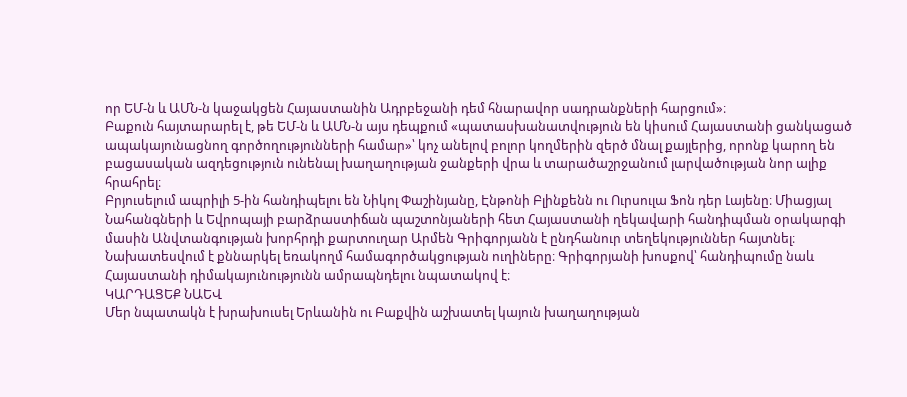որ ԵՄ‑ն և ԱՄՆ‑ն կաջակցեն Հայաստանին Ադրբեջանի դեմ հնարավոր սադրանքների հարցում»։
Բաքուն հայտարարել է, թե ԵՄ‑ն և ԱՄՆ‑ն այս դեպքում «պատասխանատվություն են կիսում Հայաստանի ցանկացած ապակայունացնող գործողությունների համար»՝ կոչ անելով բոլոր կողմերին զերծ մնալ քայլերից, որոնք կարող են բացասական ազդեցություն ունենալ խաղաղության ջանքերի վրա և տարածաշրջանում լարվածության նոր ալիք հրահրել։
Բրյուսելում ապրիլի 5‑ին հանդիպելու են Նիկոլ Փաշինյանը, Էնթոնի Բլինքենն ու Ուրսուլա Ֆոն դեր Լայենը։ Միացյալ Նահանգների և Եվրոպայի բարձրաստիճան պաշտոնյաների հետ Հայաստանի ղեկավարի հանդիպման օրակարգի մասին Անվտանգության խորհրդի քարտուղար Արմեն Գրիգորյանն է ընդհանուր տեղեկություններ հայտնել։ Նախատեսվում է քննարկել եռակողմ համագործակցության ուղիները։ Գրիգորյանի խոսքով՝ հանդիպումը նաև Հայաստանի դիմակայունությունն ամրապնդելու նպատակով է։
ԿԱՐԴԱՑԵՔ ՆԱԵՎ
Մեր նպատակն է խրախուսել Երևանին ու Բաքվին աշխատել կայուն խաղաղության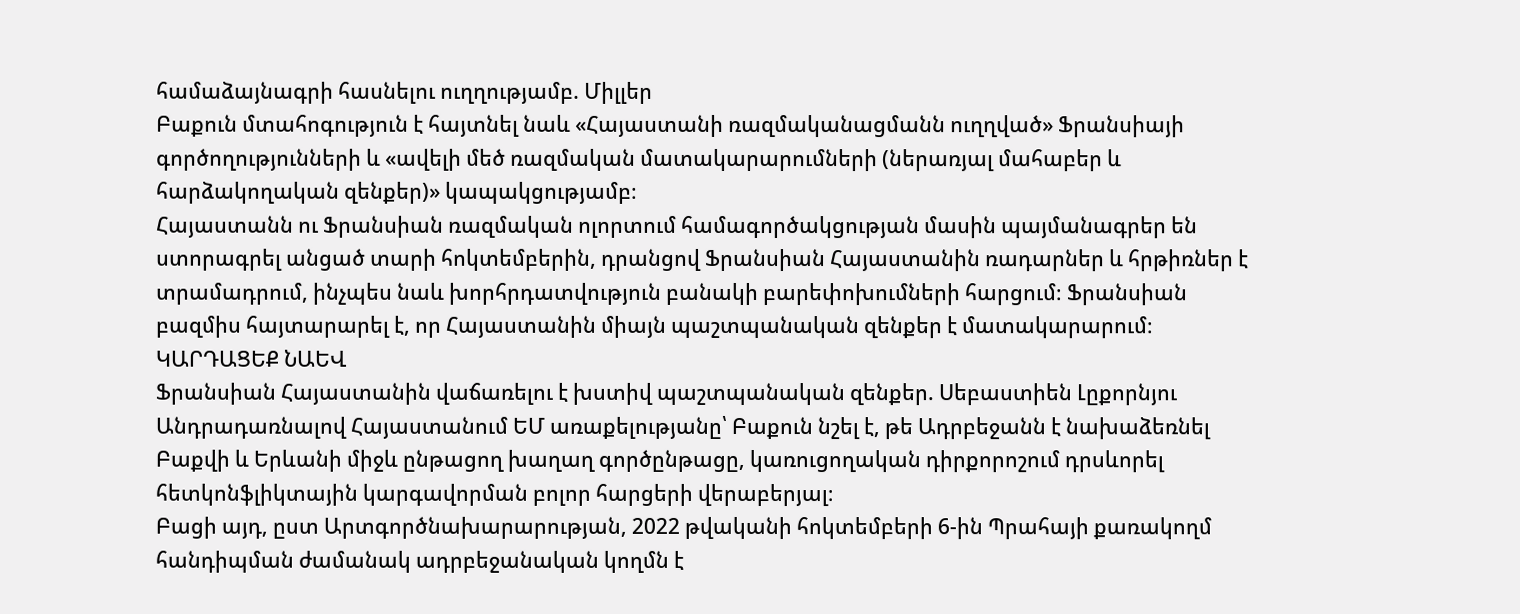համաձայնագրի հասնելու ուղղությամբ. Միլլեր
Բաքուն մտահոգություն է հայտնել նաև «Հայաստանի ռազմականացմանն ուղղված» Ֆրանսիայի գործողությունների և «ավելի մեծ ռազմական մատակարարումների (ներառյալ մահաբեր և հարձակողական զենքեր)» կապակցությամբ։
Հայաստանն ու Ֆրանսիան ռազմական ոլորտում համագործակցության մասին պայմանագրեր են ստորագրել անցած տարի հոկտեմբերին, դրանցով Ֆրանսիան Հայաստանին ռադարներ և հրթիռներ է տրամադրում, ինչպես նաև խորհրդատվություն բանակի բարեփոխումների հարցում։ Ֆրանսիան բազմիս հայտարարել է, որ Հայաստանին միայն պաշտպանական զենքեր է մատակարարում։
ԿԱՐԴԱՑԵՔ ՆԱԵՎ
Ֆրանսիան Հայաստանին վաճառելու է խստիվ պաշտպանական զենքեր. Սեբաստիեն Լըքորնյու
Անդրադառնալով Հայաստանում ԵՄ առաքելությանը՝ Բաքուն նշել է, թե Ադրբեջանն է նախաձեռնել Բաքվի և Երևանի միջև ընթացող խաղաղ գործընթացը, կառուցողական դիրքորոշում դրսևորել հետկոնֆլիկտային կարգավորման բոլոր հարցերի վերաբերյալ։
Բացի այդ, ըստ Արտգործնախարարության, 2022 թվականի հոկտեմբերի 6‑ին Պրահայի քառակողմ հանդիպման ժամանակ ադրբեջանական կողմն է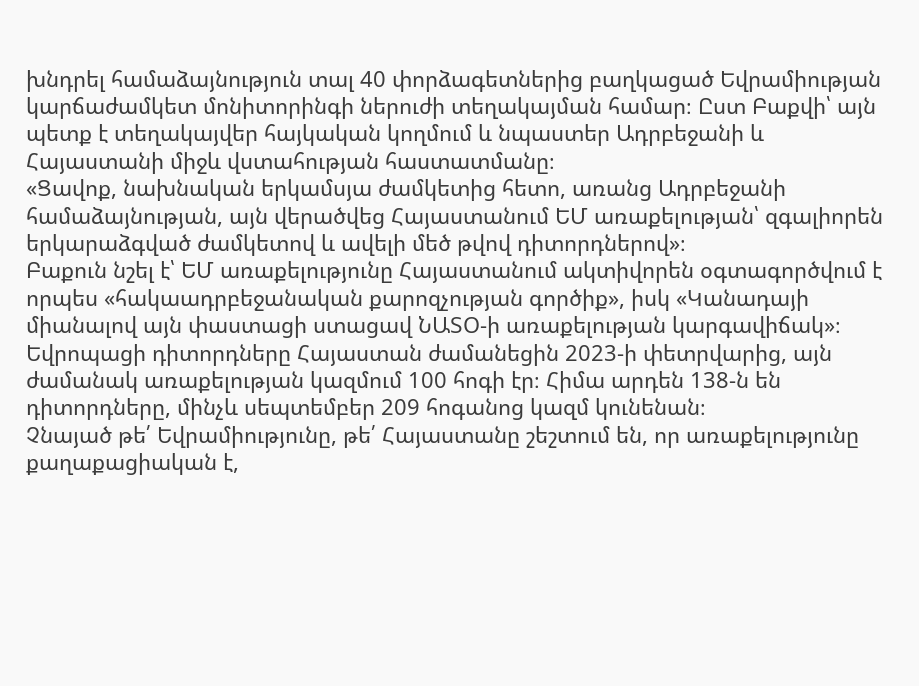խնդրել համաձայնություն տալ 40 փորձագետներից բաղկացած Եվրամիության կարճաժամկետ մոնիտորինգի ներուժի տեղակայման համար։ Ըստ Բաքվի՝ այն պետք է տեղակայվեր հայկական կողմում և նպաստեր Ադրբեջանի և Հայաստանի միջև վստահության հաստատմանը։
«Ցավոք, նախնական երկամսյա ժամկետից հետո, առանց Ադրբեջանի համաձայնության, այն վերածվեց Հայաստանում ԵՄ առաքելության՝ զգալիորեն երկարաձգված ժամկետով և ավելի մեծ թվով դիտորդներով»։
Բաքուն նշել է՝ ԵՄ առաքելությունը Հայաստանում ակտիվորեն օգտագործվում է որպես «հակաադրբեջանական քարոզչության գործիք», իսկ «Կանադայի միանալով այն փաստացի ստացավ ՆԱՏՕ‑ի առաքելության կարգավիճակ»։
Եվրոպացի դիտորդները Հայաստան ժամանեցին 2023‑ի փետրվարից, այն ժամանակ առաքելության կազմում 100 հոգի էր։ Հիմա արդեն 138‑ն են դիտորդները, մինչև սեպտեմբեր 209 հոգանոց կազմ կունենան։
Չնայած թե՛ Եվրամիությունը, թե՛ Հայաստանը շեշտում են, որ առաքելությունը քաղաքացիական է,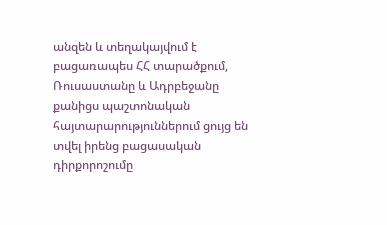անզեն և տեղակայվում է բացառապես ՀՀ տարածքում, Ռուսաստանը և Ադրբեջանը քանիցս պաշտոնական հայտարարություններում ցույց են տվել իրենց բացասական դիրքորոշումը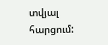տվյալ հարցում: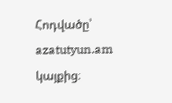Հոդվածը՝ azatutyun.am կայքից։